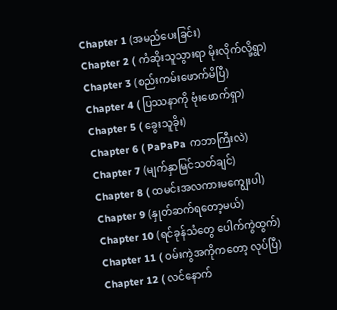Chapter 1 (အမည်ပေးခြင်း)
Chapter 2 ( ကံဆိုးသူသွားရာ မိုးလိုက်လို့ရွာ)
Chapter 3 (စည်းကမ်းဖောက်မိပြီ)
Chapter 4 ( ပြဿနာကို ဗုံးဖောက်ရှာ)
Chapter 5 ( ခွေးသူခိုး)
Chapter 6 ( PaPaPa ကဘာကြီးလဲ)
Chapter 7 (မျက်နှာမြင်သတ်ချင်)
Chapter 8 ( ထမင်းအလကားမကျွေးပါ)
Chapter 9 (နှုတ်ဆက်ရတော့မယ်)
Chapter 10 (ရင်ခုန်သံတွေ ပေါက်ကွဲထွက်)
Chapter 11 ( ဝမ်းကွဲအကိုကတော့ လုပ်ပြီ)
Chapter 12 ( လင်နောက်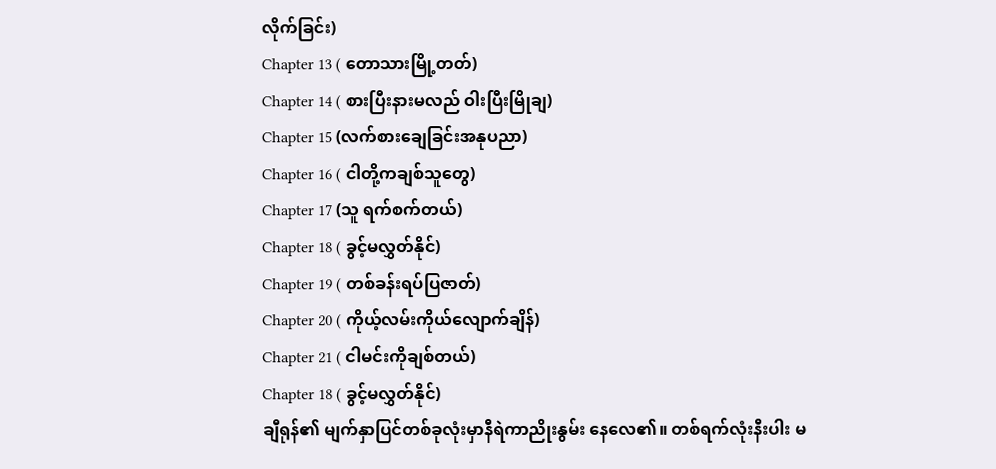လိုက်ခြင်း)
Chapter 13 ( တောသားမြို့တတ်)
Chapter 14 ( စားပြီးနားမလည် ဝါးပြီးမြိုချ)
Chapter 15 (လက်စားချေခြင်းအနုပညာ)
Chapter 16 ( ငါတို့ကချစ်သူတွေ)
Chapter 17 (သူ ရက်စက်တယ်)
Chapter 18 ( ခွင့်မလွှတ်နိုင်)
Chapter 19 ( တစ်ခန်းရပ်ပြဇာတ်)
Chapter 20 ( ကိုယ့်လမ်းကိုယ်လျောက်ချိန်)
Chapter 21 ( ငါမင်းကိုချစ်တယ်)
Chapter 18 ( ခွင့်မလွှတ်နိုင်)
ချီရုန်၏ မျက်နှာပြင်တစ်ခုလုံးမှာနီရဲကာညိုးနွမ်း နေလေ၏။ တစ်ရက်လုံးနီးပါး မ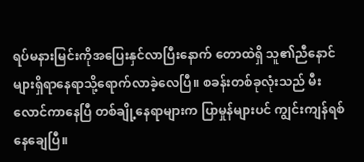ရပ်မနားမြင်းကိုအပြေးနှင်လာပြီးနောက် တောထဲရှိ သူ၏ညီနောင်များရှိရာနေရာသို့ရောက်လာခဲ့လေပြီ။ စခန်းတစ်ခုလုံးသည် မီးလောင်ကာနေပြီ တစ်ချို့နေရာများက ပြာမှုန်များပင် ကျွင်းကျန်ရစ်နေချေပြီ။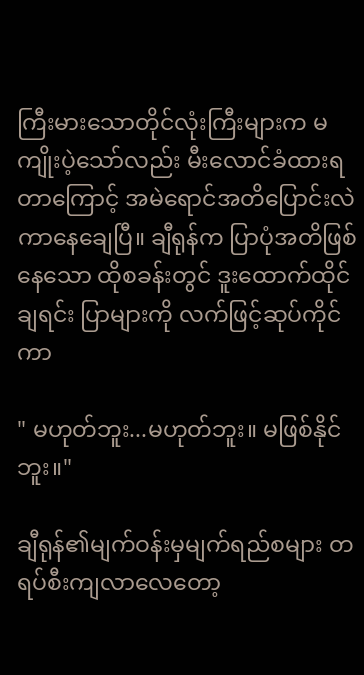ကြီးမားသောတိုင်လုံးကြီးများက မကျိုးပဲ့သော်လည်း မီးလောင်ခံထားရတာကြောင့် အမဲရောင်အတိပြောင်းလဲကာနေချေပြီ။ ချီရုန်က ပြာပုံအတိဖြစ်နေသော ထိုစခန်းတွင် ဒူးထောက်ထိုင်ချရင်း ပြာများကို လက်ဖြင့်ဆုပ်ကိုင်ကာ

" မဟုတ်ဘူး...မဟုတ်ဘူး။ မဖြစ်နိုင်ဘူး။"

ချီရုန်၏မျက်ဝန်းမှမျက်ရည်စများ တရပ်စီးကျလာလေတော့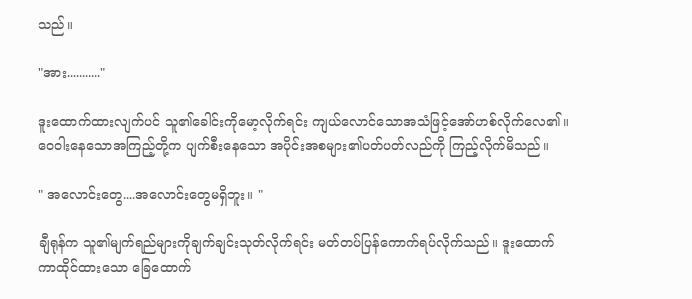သည်။

"အား..........."

ဒူးထောက်ထားလျက်ပင် သူ၏ခေါင်းကိုမော့လိုက်ရင်း ကျယ်လောင်သောအသံဖြင့်အော်ဟစ်လိုက်လေ၏။ ဝေဝါးနေသောအကြည့်တို့က ပျက်စီးနေသော အပိုင်းအစများ၏ပတ်ပတ်လည်ကို ကြည့်လိုက်မိသည်။

" အလောင်းတွေ....အလောင်းတွေမရှိဘူး။ "

ချီရုန်က သူ၏မျက်ရည်များကိုချက်ချင်းသုတ်လိုက်ရင်း မတ်တပ်ပြန်ကောက်ရပ်လိုက်သည်။ ဒူးထောက်ကာထိုင်ထားသော ခြေထောက်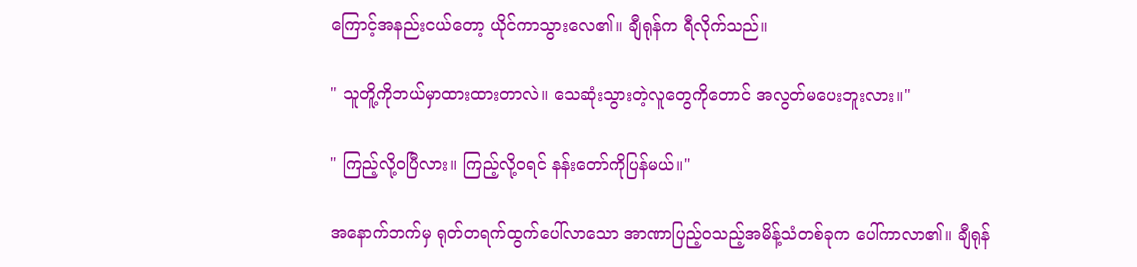ကြောင့်အနည်းငယ်တော့ ယိုင်ကာသွားလေ၏။ ချီရုန်က ရီလိုက်သည်။

" သူတိူ့ကိုဘယ်မှာထားထားတာလဲ။ သေဆုံးသွားတဲ့လူတွေကိုတောင် အလွတ်မပေးဘူးလား။"

" ကြည့်လို့ဝပြီလား။ ကြည့်လို့ဝရင် နန်းတော်ကိုပြန်မယ်။"

အနောက်ဘက်မှ ရုတ်တရက်ထွက်ပေါ်လာသော အာဏာပြည့်ဝသည့်အမိန့်သံတစ်ခုက ပေါ်ကာလာ၏။ ချီရုန်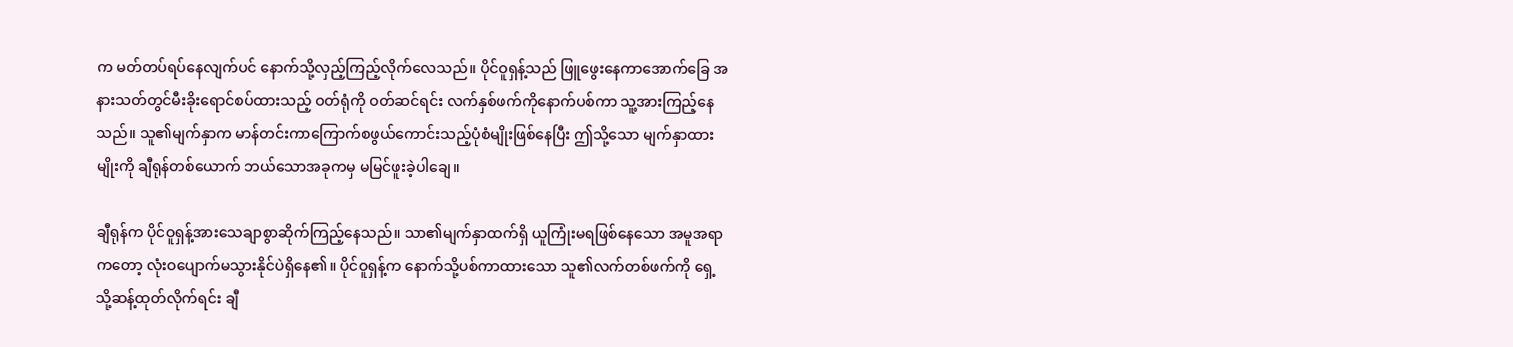က မတ်တပ်ရပ်နေလျက်ပင် နောက်သို့လှည့်ကြည့်လိုက်လေသည်။ ပိုင်ဝူရှန့်သည် ဖြူဖွေးနေကာအောက်ခြေ အနားသတ်တွင်မီးခိုးရောင်စပ်ထားသည့် ဝတ်ရုံကို ဝတ်ဆင်ရင်း လက်နှစ်ဖက်ကိုနောက်ပစ်ကာ သူ့အားကြည့်နေသည်။ သူ၏မျက်နှာက မာန်တင်းကာကြောက်စဖွယ်ကောင်းသည့်ပုံစံမျိုးဖြစ်နေပြီး ဤသို့သော မျက်နှာထားမျိုးကို ချီရုန်တစ်ယောက် ဘယ်သောအခုကမှ မမြင်ဖူးခဲ့ပါချေ။

ချီရုန်က ပိုင်ဝူရှန့်အားသေချာစွာဆိုက်ကြည့်နေသည်။ သာ၏မျက်နှာထက်ရှိ ယူကြုံးမရဖြစ်နေသော အမူအရာကတော့ လုံးဝပျောက်မသွားနိုင်ပဲရှိနေ၏။ ပိုင်ဝူရှန့်က နောက်သို့ပစ်ကာထားသော သူ၏လက်တစ်ဖက်ကို ရှေ့သို့ဆန့်ထုတ်လိုက်ရင်း ချီ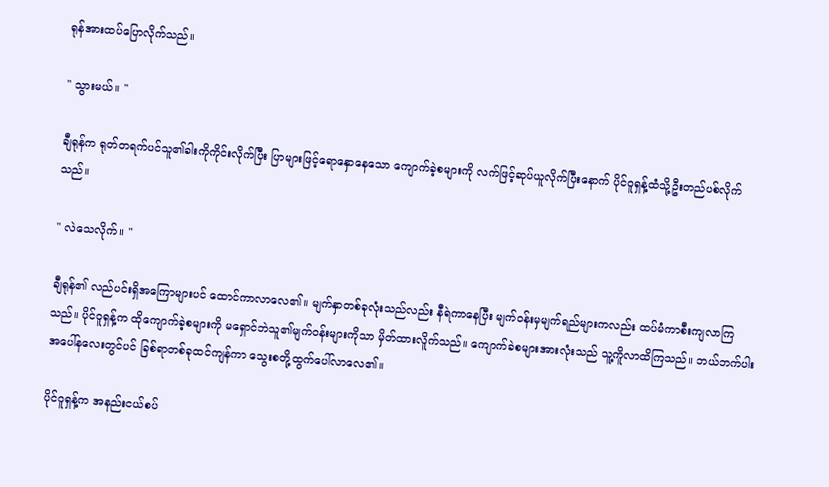ရုန်အားထပ်ပြောလိုက်သည်။

" သွားမယ်။ "

ချီရုန်က ရုတ်တရက်ပင်သူ၏ခါးကိုကိုင်းလိုက်ပြီး ပြာများဖြင့်ရောနှောနေသော ကျောက်ခဲ့စများကို လက်ဖြင့်ဆုပ်ယူလိုက်ပြီးနောက် ပိုင်ဝူရှန့်ထံသို့ဦးတည်ပစ်လိုက်သည်။

" လဲသေလိုက်။ "

ချီရုန်၏ လည်ပင်းရှိအကြောများပင် ထောင်ကာလာလေ၏။ မျက်နှာတစ်ခုလုံးသည်လည်း နီရဲကာနေပြီး မျက်ဝန်းမှမျက်ရည်များကလည်း ထပ်မံကာစီးကျလာကြသည်။ ပိုင်ဝူရှန့်က ထိုကျောက်ခဲ့စများကို မရှောင်ဘဲသူ၏မျက်ဝန်းများကိုသာ မှိတ်ထားလိူက်သည်။ ကျောက်ခဲစများအားလုံးသည် သူ့ကိူလာထိကြသည်။ ဘယ်ဘက်ပါးအပေါ်နလေးတွင်ပင် ခြစ်ရာတစ်ခုထင်ကျန်ကာ သွေးစတို့ထွက်ပေါ်လာလေ၏။

ပိုင်ဝူရှန့်က အနည်းငယ်စပ်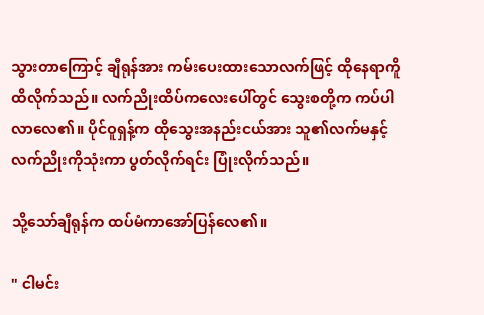သွားတာကြောင့် ချီရုန်အား ကမ်းပေးထားသောလက်ဖြင့် ထိုနေရာကိူထိလိုက်သည်။ လက်ညိုးထိပ်ကလေးပေါ်တွင် သွေးစတို့က ကပ်ပါလာလေ၏။ ပိုင်ဝူရှန့်က ထိုသွေးအနည်းငယ်အား သူ၏လက်မနှင့်လက်ညိုးကိုသုံးကာ ပွတ်လိုက်ရင်း ပြုံးလိုက်သည်။

သို့သော်ချီရုန်က ထပ်မံကာအော်ပြန်လေ၏။

" ငါမင်း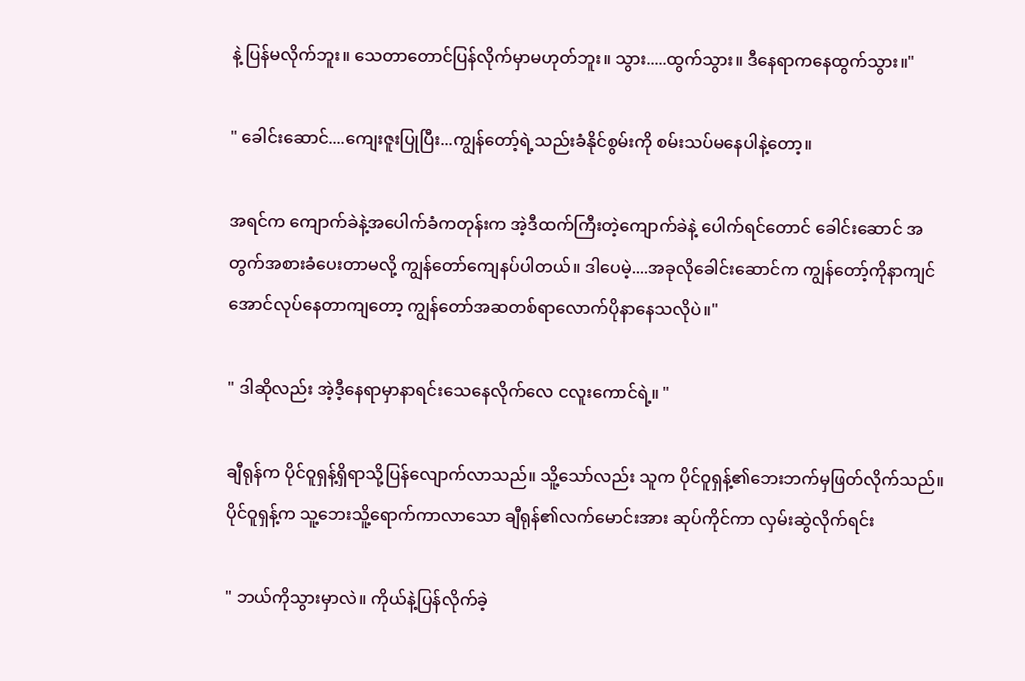နဲ့ ပြန်မလိုက်ဘူး။ သေတာတောင်ပြန်လိုက်မှာမဟုတ်ဘူး။ သွား.....ထွက်သွား။ ဒီနေရာကနေထွက်သွား။"

" ခေါင်းဆောင်....ကျေးဇူးပြုပြီး...ကျွန်တော့်ရဲ့သည်းခံနိုင်စွမ်းကို စမ်းသပ်မနေပါနဲ့တော့။

အရင်က ကျောက်ခဲနဲ့အပေါက်ခံကတုန်းက အဲ့ဒီထက်ကြီးတဲ့ကျောက်ခဲနဲ့ ပေါက်ရင်တောင် ခေါင်းဆောင် အတွက်အစားခံပေးတာမလို့ ကျွန်တော်ကျေနပ်ပါတယ်။ ဒါပေမဲ့....အခုလိုခေါင်းဆောင်က ကျွန်တော့်ကိုနာကျင်အောင်လုပ်နေတာကျတော့ ကျွန်တော်အဆတစ်ရာလောက်ပိုနာနေသလိုပဲ။"

" ဒါဆိုလည်း အဲ့ဒီ့နေရာမှာနာရင်းသေနေလိုက်လေ ငလူးကောင်ရဲ့။ "

ချီရုန်က ပိုင်ဝူရှန့်ရှိရာသို့ပြန်လျောက်လာသည်။ သိူ့သော်လည်း သူက ပိုင်ဝူရှန့်၏ဘေးဘက်မှဖြတ်လိုက်သည်။ ပိုင်ဝူရှန့်က သူ့ဘေးသိူ့ရောက်ကာလာသော ချီရုန်၏လက်မောင်းအား ဆုပ်ကိုင်ကာ လှမ်းဆွဲလိုက်ရင်း

" ဘယ်ကိုသွားမှာလဲ။ ကိုယ်နဲ့ပြန်လိုက်ခဲ့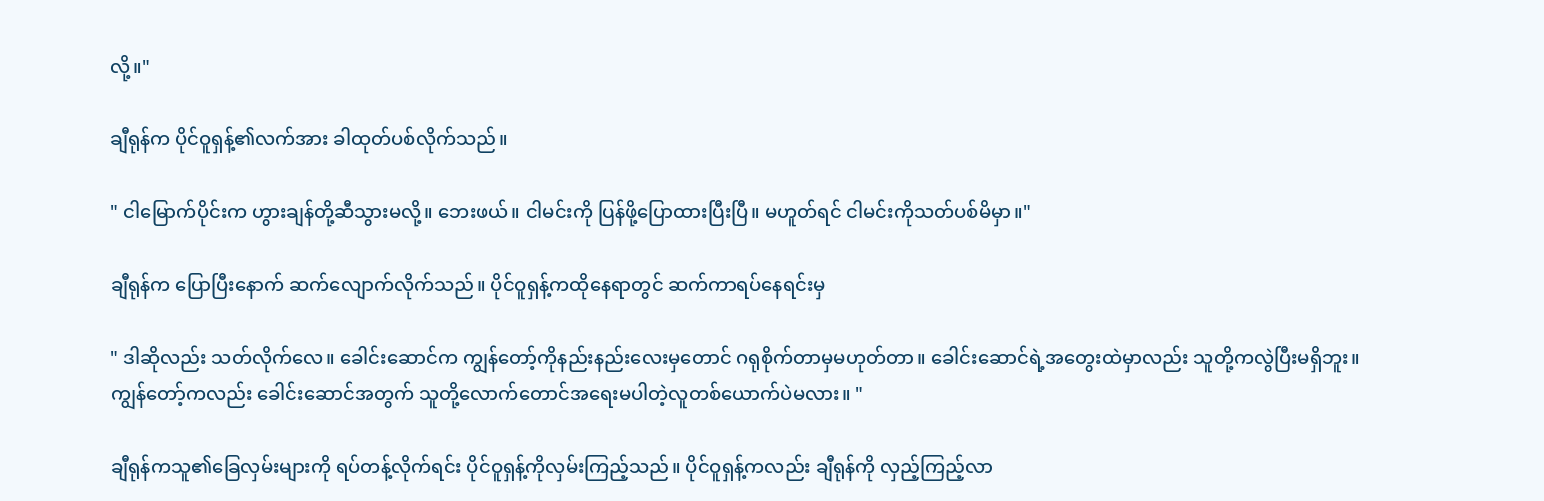လို့။"

ချီရုန်က ပိုင်ဝူရှန့်၏လက်အား ခါထုတ်ပစ်လိုက်သည်။

" ငါမြောက်ပိုင်းက ဟွားချန်တို့ဆီသွားမလို့။ ဘေးဖယ်။ ငါမင်းကို ပြန်ဖို့ပြောထားပြီးပြီ။ မဟူတ်ရင် ငါမင်းကိုသတ်ပစ်မိမှာ။"

ချီရုန်က ပြောပြီးနောက် ဆက်လျောက်လိုက်သည်။ ပိုင်ဝူရှန့်ကထိုနေရာတွင် ဆက်ကာရပ်နေရင်းမှ

" ဒါဆိုလည်း သတ်လိုက်လေ။ ခေါင်းဆောင်က ကျွန်တော့်ကိုနည်းနည်းလေးမှတောင် ဂရုစိုက်တာမှမဟုတ်တာ။ ခေါင်းဆောင်ရဲ့အတွေးထဲမှာလည်း သူတို့ကလွဲပြီးမရှိဘူး။ ကျွန်တော့်ကလည်း ခေါင်းဆောင်အတွက် သူတို့လောက်တောင်အရေးမပါတဲ့လူတစ်ယောက်ပဲမလား။ "

ချီရုန်ကသူ၏ခြေလှမ်းများကို ရပ်တန့်လိုက်ရင်း ပိုင်ဝူရှန့်ကိုလှမ်းကြည့်သည်။ ပိုင်ဝူရှန့်ကလည်း ချီရုန်ကို လှည့်ကြည့်လာ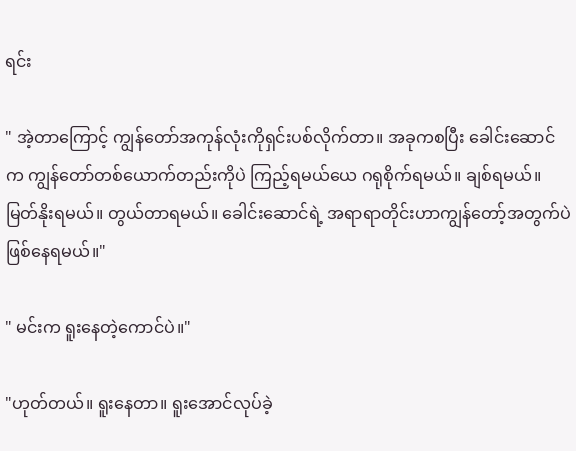ရင်း

" အဲ့တာကြောင့် ကျွန်တော်အကုန်လုံးကိုရှင်းပစ်လိုက်တာ။ အခုကစပြီး ခေါင်းဆောင်က ကျွန်တော်တစ်ယောက်တည်းကိုပဲ ကြည့်ရမယ်ယေ ဂရုစိုက်ရမယ်။ ချစ်ရမယ်။ မြတ်နိုးရမယ်။ တွယ်တာရမယ်။ ခေါင်းဆောင်ရဲ့ အရာရာတိုင်းဟာကျွန်တော့်အတွက်ပဲ ဖြစ်နေရမယ်။"

" မင်းက ရူးနေတဲ့ကောင်ပဲ။"

"ဟုတ်တယ်။ ရူးနေတာ။ ရူးအောင်လုပ်ခဲ့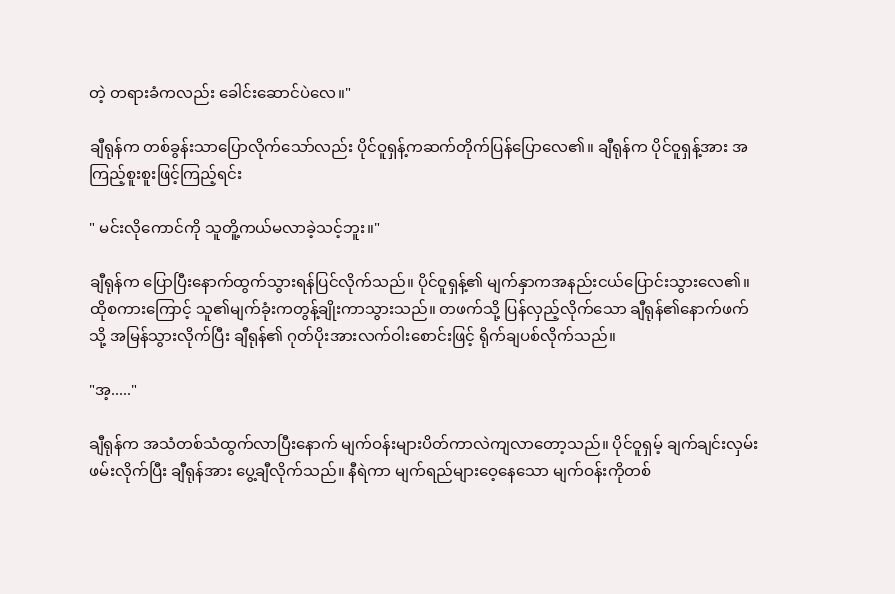တဲ့ တရားခံကလည်း ခေါင်းဆောင်ပဲလေ။"

ချီရုန်က တစ်ခွန်းသာပြောလိုက်သော်လည်း ပိုင်ဝူရှန့်ကဆက်တိုက်ပြန်ပြောလေ၏။ ချီရုန်က ပိုင်ဝူရှန့်အား အကြည့်စူးစူးဖြင့်ကြည့်ရင်း

" မင်းလိုကောင်ကို သူတိူ့ကယ်မလာခဲ့သင့်ဘူး။"

ချီရုန်က ပြောပြီးနောက်ထွက်သွားရန်ပြင်လိုက်သည်။ ပိုင်ဝူရှန့်၏ မျက်နှာကအနည်းငယ်ပြောင်းသွားလေ၏။ ထိုစကားကြောင့် သူ၏မျက်ခုံးကတွန့်ချိုးကာသွားသည်။ တဖက်သို့ ပြန်လှည့်လိုက်သော ချီရုန်၏နောက်ဖက်သို့ အမြန်သွားလိုက်ပြီး ချီရုန်၏ ဂုတ်ပိုးအားလက်ဝါးစောင်းဖြင့် ရိုက်ချပစ်လိုက်သည်။

"အ့....."

ချီရုန်က အသံတစ်သံထွက်လာပြီးနောက် မျက်ဝန်းများပိတ်ကာလဲကျလာတော့သည်။ ပိုင်ဝူရှမ့် ချက်ချင်းလှမ်းဖမ်းလိုက်ပြီး ချီရုန်အား ပွေ့ချီလိုက်သည်။ နီရဲကာ မျက်ရည်များဝေ့နေသော မျက်ဝန်းကိုတစ်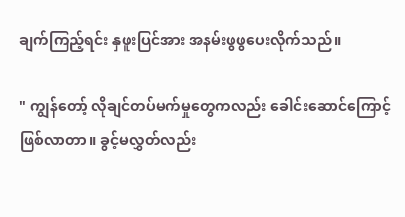ချက်ကြည့်ရင်း နှဖူးပြင်အား အနမ်းဖွဖွပေးလိုက်သည်။

" ကျွန်တော့် လိုချင်တပ်မက်မှုတွေကလည်း ခေါင်းဆောင်ကြောင့်ဖြစ်လာတာ။ ခွင့်မလွှတ်လည်း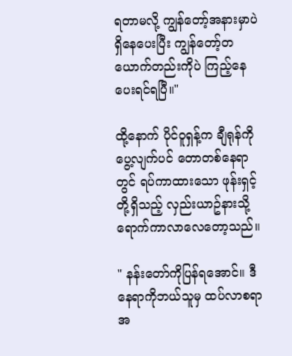ရတာမလို့ ကျွန်တော့်အနားမှာပဲရှိနေပေးပြီး ကျွန်တော့်တယောက်တည်းကိုပဲ ကြည့်နေပေးရင်ရပြီ။"

ထို့နောက် ပိုင်ဝူရှန့်က ချီရုန်ကိုပွေ့လျက်ပင် တောတစ်နေရာတွင် ရပ်ကာထားသော ဖုန်းရှင့်တို့ရှိသည့် လှည်းယာဥ်နားသို့ရောက်ကာလာလေတော့သည်။

" နန်းတော်ကိုပြန်ရအောင်။ ဒီနေရာကိုဘယ်သူမှ ထပ်လာစရာအ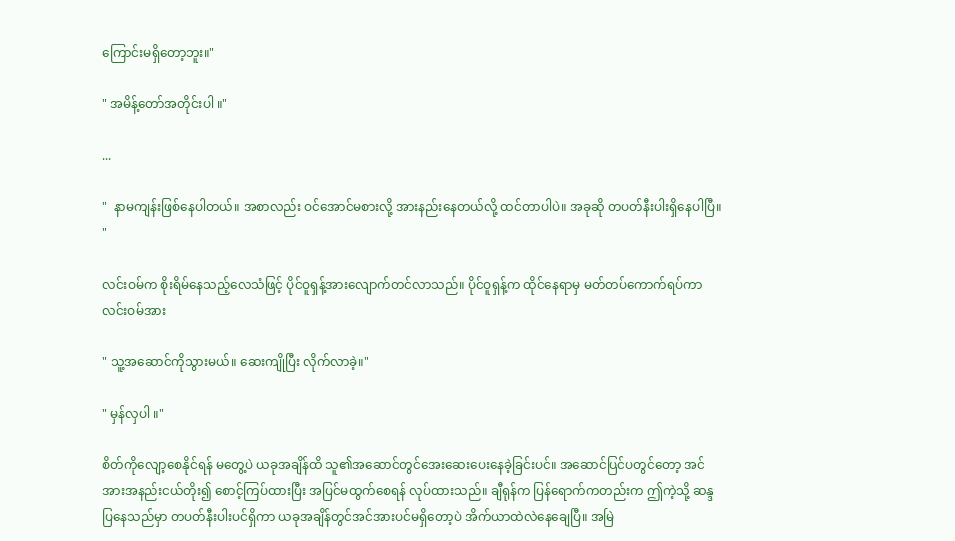ကြောင်းမရှိတော့ဘူး။"

" အမိန့်တော်အတိုင်းပါ ။"

...

"  နာမကျန်းဖြစ်နေပါတယ်။ အစာလည်း ဝင်အောင်မစားလို့ အားနည်းနေတယ်လို့ ထင်တာပါပဲ။ အခုဆို တပတ်နီးပါးရှိနေပါပြီ။ "

လင်းဝမ်က စိုးရိမ်နေသည့်လေသံဖြင့် ပိုင်ဝူရှန့်အားလျောက်တင်လာသည်။ ပိုင်ဝူရှန့်က ထိုင်နေရာမှ မတ်တပ်ကောက်ရပ်ကာ လင်းဝမ်အား

" သူ့အဆောင်ကိုသွားမယ်။ ဆေးကျိုပြီး လိုက်လာခဲ့။"

" မှန်လှပါ ။"

စိတ်ကိုလျော့စေနိုင်ရန် မတွေ့ပဲ ယခုအချိန်ထိ သူ၏အဆောင်တွင်အေးဆေးပေးနေခဲ့ခြင်းပင်။ အဆောင်ပြင်ပတွင်တော့ အင်အားအနည်းငယ်တိုး၍ စောင့်ကြပ်ထားပြီး အပြင်မထွက်စေရန် လုပ်ထားသည်။ ချီရုန်က ပြန်ရောက်ကတည်းက ဤကဲ့သို့ ဆန္ဒပြနေသည်မှာ တပတ်နီးပါးပင်ရှိကာ ယခုအချိန်တွင်အင်အားပင်မရှိတော့ပဲ အိက်ယာထဲလဲနေချေပြီ။ အမြဲ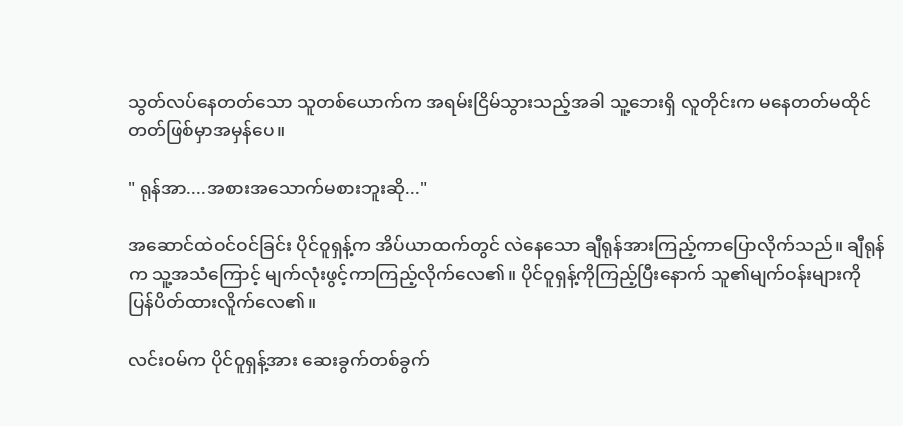သွတ်လပ်နေတတ်သော သူတစ်ယောက်က အရမ်းငြိမ်သွားသည့်အခါ သူ့ဘေးရှိ လူတိုင်းက မနေတတ်မထိုင်တတ်ဖြစ်မှာအမှန်ပေ။

" ရုန်အာ....အစားအသောက်မစားဘူးဆို..."

အဆောင်ထဲဝင်ဝင်ခြင်း ပိုင်ဝူရှန့်က အိပ်ယာထက်တွင် လဲနေသော ချီရုန်အားကြည့်ကာပြောလိုက်သည်။ ချီရုန်က သူ့အသံကြောင့် မျက်လုံးဖွင့်ကာကြည့်လိုက်လေ၏။ ပိုင်ဝူရှန့်ကိုကြည့်ပြီးနောက် သူ၏မျက်ဝန်းများကို ပြန်ပိတ်ထားလိူက်လေ၏။

လင်းဝမ်က ပိုင်ဝူရှန့်အား ဆေးခွက်တစ်ခွက်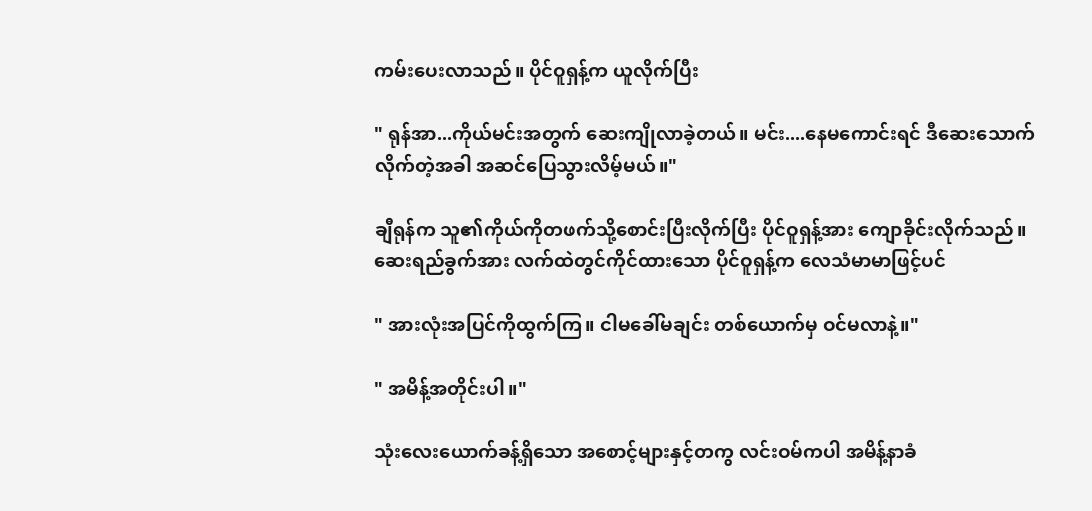ကမ်းပေးလာသည်။ ပိုင်ဝူရှန့်က ယူလိုက်ပြီး

" ရုန်အာ...ကိုယ်မင်းအတွက် ဆေးကျိုလာခဲ့တယ်။ မင်း....နေမကောင်းရင် ဒီဆေးသောက်လိုက်တဲ့အခါ အဆင်ပြေသွားလိမ့်မယ်။"

ချီရုန်က သူ၏ကိုယ်ကိုတဖက်သို့စောင်းပြီးလိုက်ပြီး ပိုင်ဝူရှန့်အား ကျောခိုင်းလိုက်သည်။ ဆေးရည်ခွက်အား လက်ထဲတွင်ကိုင်ထားသော ပိုင်ဝူရှန့်က လေသံမာမာဖြင့်ပင်

" အားလုံးအပြင်ကိုထွက်ကြ။ ငါမခေါ်မချင်း တစ်ယောက်မှ ဝင်မလာနဲ့။"

" အမိန့်အတိုင်းပါ။"

သုံးလေးယောက်ခန့်ရှိသော အစောင့်များနှင့်တကွ လင်းဝမ်ကပါ အမိန့်နာခံ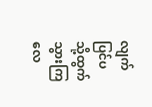လျက် ပြင်ပသို့ထွက်သွားကြလေ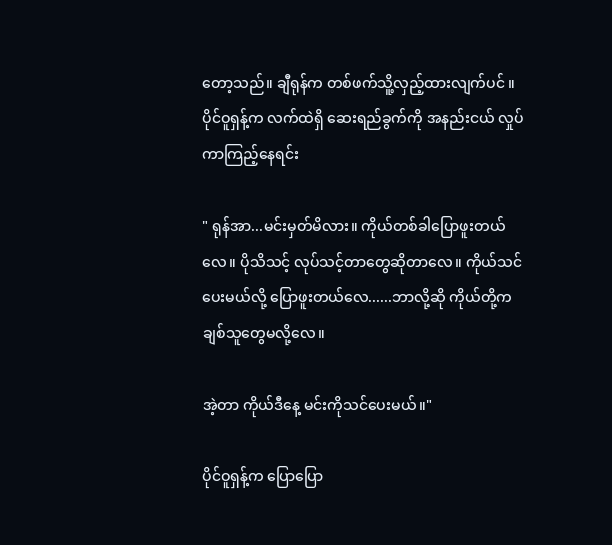တော့သည်။ ချီရုန်က တစ်ဖက်သိူ့လှည့်ထားလျက်ပင် ။ ပိုင်ဝူရှန့်က လက်ထဲရှိ ဆေးရည်ခွက်ကို အနည်းငယ် လှုပ်ကာကြည့်နေရင်း

" ရုန်အာ...မင်းမှတ်မိလား။ ကိုယ်တစ်ခါပြောဖူးတယ်လေ။ ပိုသိသင့် လုပ်သင့်တာတွေဆိုတာလေ။ ကိုယ်သင်ပေးမယ်လို့ ပြောဖူးတယ်လေ......ဘာလို့ဆို ကိုယ်တို့က ချစ်သူတွေမလို့လေ။

အဲ့တာ ကိုယ်ဒီနေ့ မင်းကိုသင်ပေးမယ်။"

ပိုင်ဝူရှန့်က ပြောပြော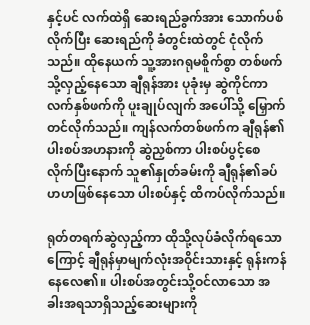နှင့်ပင် လက်ထဲရှိ ဆေးရည်ခွက်အား သောက်ပစ်လိုက်ပြီး ဆေးရည်ကို ခံတွင်းထဲတွင် ငုံလိုက်သည်။ ထိုနေယက် သူ့အားဂရုမစိူက်စွာ တစ်ဖက်သို့လှည့်နေသော ချီရုန်အား ပုခုံးမှ ဆွဲကိုင်ကာ လက်နှစ်ဖက်ကို ပူးချုပ်လျက် အပေါ်သို့ မြှောက်တင်လိုက်သည်။ ကျန်လက်တစ်ဖက်က ချီရုန်၏ပါးစပ်အဟနားကို ဆွဲညှစ်ကာ ပါးစပ်ပွင့်စေလိုက်ပြီးနောက် သူ၏နှုတ်ခမ်းကို ချီရုန်၏ခပ်ဟဟဖြစ်နေသော ပါးစပ်နှင့် ထိကပ်လိုက်သည်။

ရုတ်တရက်ဆွဲလှည့်ကာ ထိုသို့လုပ်ခံလိုက်ရသောကြောင့် ချီရုန်မှာမျက်လုံးအဝိုင်းသားနှင့် ရုန်းကန်နေလေ၏။ ပါးစပ်အတွင်းသို့ဝင်လာသော အခါးအရသာရှိသည့်ဆေးများကို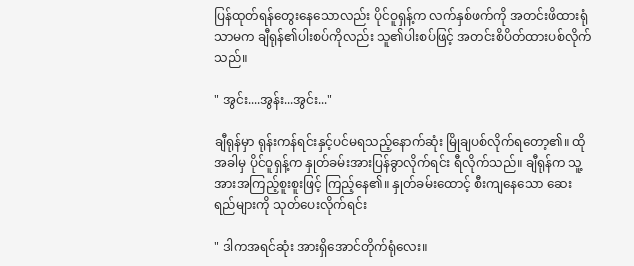ပြန်ထုတ်ရန်တွေးနေသောလည်း ပိုင်ဝူရှန့်က လက်နှစ်ဖက်ကို အတင်းဖိထားရုံသာမက ချီရုန်၏ပါးစပ်ကိုလည်း သူ၏ပါးစပ်ဖြင့် အတင်းစိပိတ်ထားပစ်လိုက်သည်။

" အွင်း....အွန်း...အွင်း..."

ချီရုန်မှာ ရုန်းကန်ရင်းနှင့်ပင်မရသည့်နောက်ဆုံး မြိုချပစ်လိုက်ရတော့၏။ ထိုအခါမှ ပိုင်ဝူရှန့်က နှုတ်ခမ်းအားပြန်ခွာလိုက်ရင်း ရီလိုက်သည်။ ချီရုန်က သူ့အားအကြည့်စူးစူးဖြင့် ကြည့်နေ၏။ နှုတ်ခမ်းထောင့် စီးကျနေသော ဆေးရည်များကို သုတ်ပေးလိုက်ရင်း

" ဒါကအရင်ဆုံး အားရှိအောင်တိုက်ရုံလေး။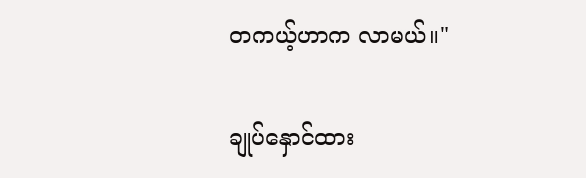တကယ့်ဟာက လာမယ်။"

ချုပ်နှောင်ထား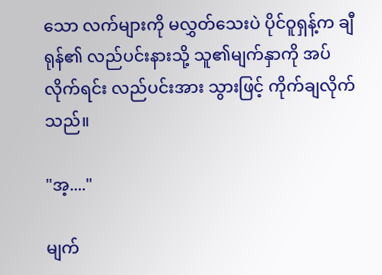သော လက်များကို မလွှတ်သေးပဲ ပိုင်ဝူရှန့်က ချီရုန်၏ လည်ပင်းနားသို့ သူ၏မျက်နှာကို အပ်လိုက်ရင်း လည်ပင်းအား သွားဖြင့် ကိုက်ချလိုက်သည်။

"အ့...."

မျက်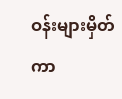ဝန်းများမှိတ်ကာ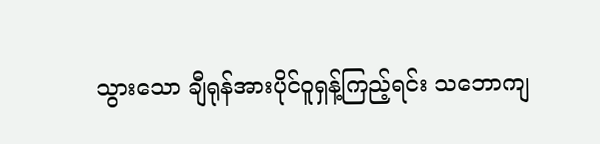သွားသော ချီရုန်အားပိုင်ဝူရှန့်ကြည့်ရင်း သဘောကျ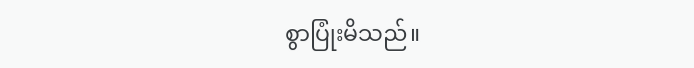စွာပြုံးမိသည်။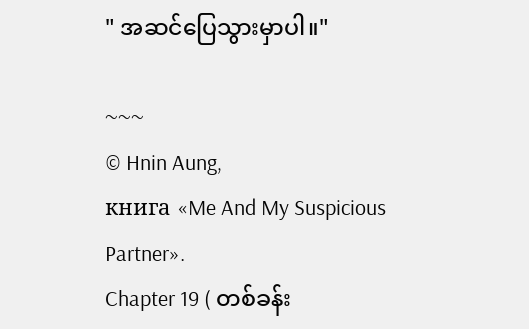" အဆင်ပြေသွားမှာပါ။"

~~~
© Hnin Aung,
книга «Me And My Suspicious Partner».
Chapter 19 ( တစ်ခန်း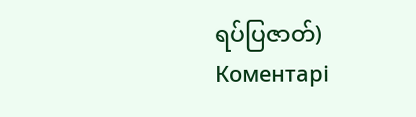ရပ်ပြဇာတ်)
Коментарі